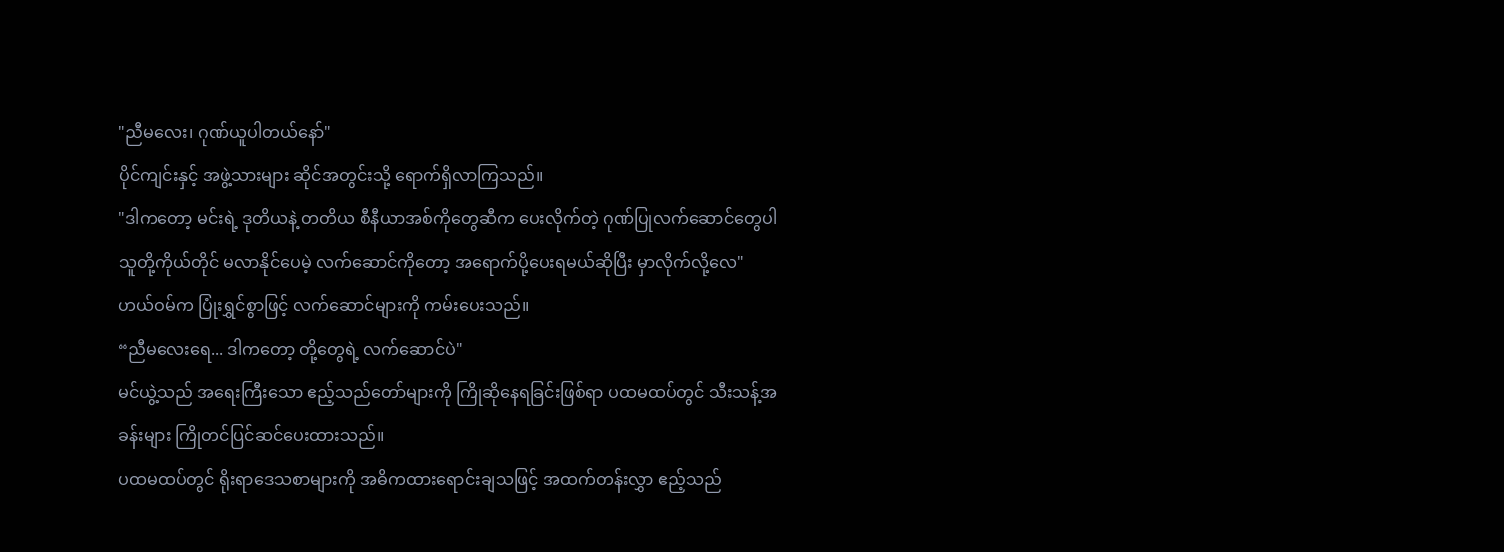"ညီမလေး၊ ဂုဏ်ယူပါတယ်နော်"
ပိုင်ကျင်းနှင့် အဖွဲ့သားများ ဆိုင်အတွင်းသို့ ရောက်ရှိလာကြသည်။
"ဒါကတော့ မင်းရဲ့ ဒုတိယနဲ့ တတိယ စီနီယာအစ်ကိုတွေဆီက ပေးလိုက်တဲ့ ဂုဏ်ပြုလက်ဆောင်တွေပါ သူတို့ကိုယ်တိုင် မလာနိုင်ပေမဲ့ လက်ဆောင်ကိုတော့ အရောက်ပို့ပေးရမယ်ဆိုပြီး မှာလိုက်လို့လေ"
ဟယ်ဝမ်က ပြုံးရွှင်စွာဖြင့် လက်ဆောင်များကို ကမ်းပေးသည်။
“ညီမလေးရေ... ဒါကတော့ တို့တွေရဲ့ လက်ဆောင်ပဲ"
မင်ယွဲ့သည် အရေးကြီးသော ဧည့်သည်တော်များကို ကြိုဆိုနေရခြင်းဖြစ်ရာ ပထမထပ်တွင် သီးသန့်အခန်းများ ကြိုတင်ပြင်ဆင်ပေးထားသည်။
ပထမထပ်တွင် ရိုးရာဒေသစာများကို အဓိကထားရောင်းချသဖြင့် အထက်တန်းလွှာ ဧည့်သည်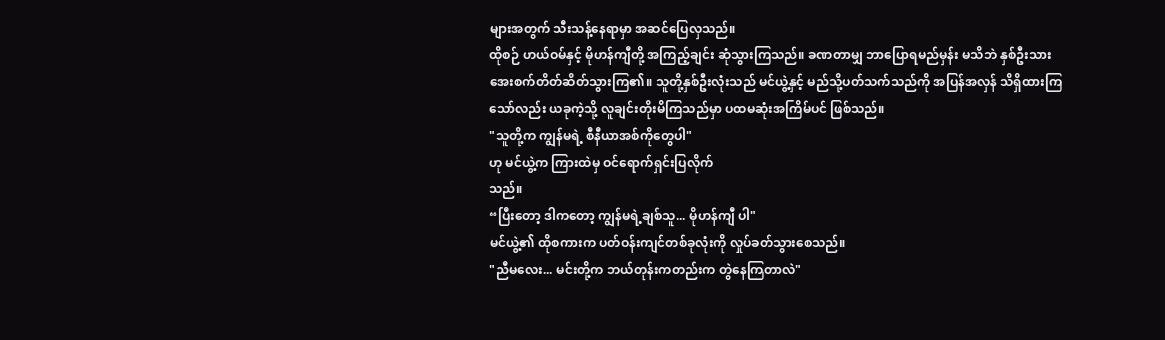များအတွက် သီးသန့်နေရာမှာ အဆင်ပြေလှသည်။
ထိုစဉ် ဟယ်ဝမ်နှင့် မိုဟန်ကျီတို့ အကြည့်ချင်း ဆုံသွားကြသည်။ ခဏတာမျှ ဘာပြောရမည်မှန်း မသိဘဲ နှစ်ဦးသား အေးစက်တိတ်ဆိတ်သွားကြ၏။ သူတို့နှစ်ဦးလုံးသည် မင်ယွဲ့နှင့် မည်သို့ပတ်သက်သည်ကို အပြန်အလှန် သိရှိထားကြသော်လည်း ယခုကဲ့သို့ လူချင်းတိုးမိကြသည်မှာ ပထမဆုံးအကြိမ်ပင် ဖြစ်သည်။
"သူတို့က ကျွန်မရဲ့ စီနီယာအစ်ကိုတွေပါ"
ဟု မင်ယွဲ့က ကြားထဲမှ ဝင်ရောက်ရှင်းပြလိုက်
သည်။
“ပြီးတော့ ဒါကတော့ ကျွန်မရဲ့ချစ်သူ... မိုဟန်ကျီ ပါ"
မင်ယွဲ့၏ ထိုစကားက ပတ်ဝန်းကျင်တစ်ခုလုံးကို လှုပ်ခတ်သွားစေသည်။
"ညီမလေး... မင်းတို့က ဘယ်တုန်းကတည်းက တွဲနေကြတာလဲ"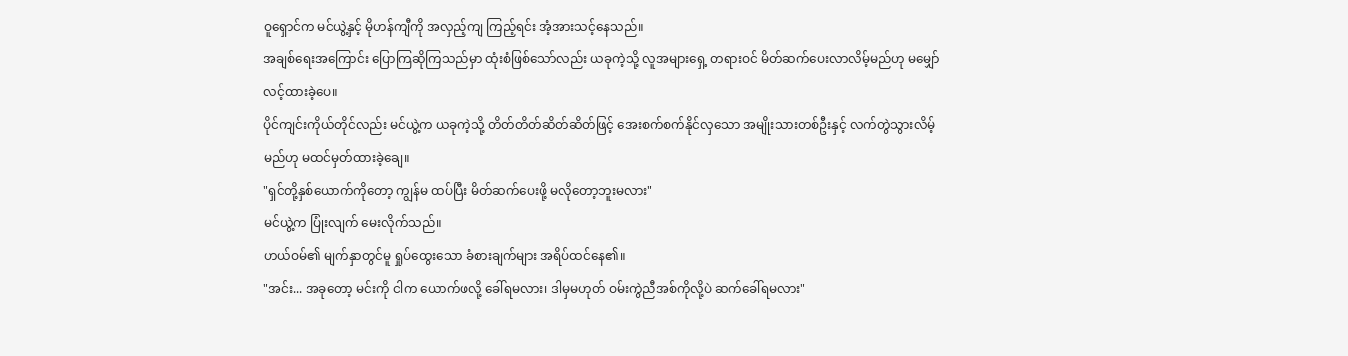ဝူရှောင်က မင်ယွဲ့နှင့် မိုဟန်ကျီကို အလှည့်ကျ ကြည့်ရင်း အံ့အားသင့်နေသည်။
အချစ်ရေးအကြောင်း ပြောကြဆိုကြသည်မှာ ထုံးစံဖြစ်သော်လည်း ယခုကဲ့သို့ လူအများရှေ့ တရားဝင် မိတ်ဆက်ပေးလာလိမ့်မည်ဟု မမျှော်လင့်ထားခဲ့ပေ။
ပိုင်ကျင်းကိုယ်တိုင်လည်း မင်ယွဲ့က ယခုကဲ့သို့ တိတ်တိတ်ဆိတ်ဆိတ်ဖြင့် အေးစက်စက်နိုင်လှသော အမျိုးသားတစ်ဦးနှင့် လက်တွဲသွားလိမ့်မည်ဟု မထင်မှတ်ထားခဲ့ချေ။
"ရှင်တို့နှစ်ယောက်ကိုတော့ ကျွန်မ ထပ်ပြီး မိတ်ဆက်ပေးဖို့ မလိုတော့ဘူးမလား"
မင်ယွဲ့က ပြုံးလျက် မေးလိုက်သည်။
ဟယ်ဝမ်၏ မျက်နှာတွင်မူ ရှုပ်ထွေးသော ခံစားချက်များ အရိပ်ထင်နေ၏။
"အင်း... အခုတော့ မင်းကို ငါက ယောက်ဖလို့ ခေါ်ရမလား၊ ဒါမှမဟုတ် ဝမ်းကွဲညီအစ်ကိုလို့ပဲ ဆက်ခေါ်ရမလား"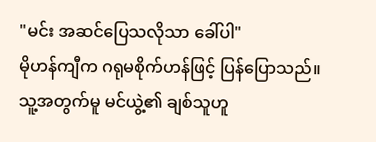"မင်း အဆင်ပြေသလိုသာ ခေါ်ပါ"
မိုဟန်ကျီက ဂရုမစိုက်ဟန်ဖြင့် ပြန်ပြောသည်။
သူ့အတွက်မူ မင်ယွဲ့၏ ချစ်သူဟူ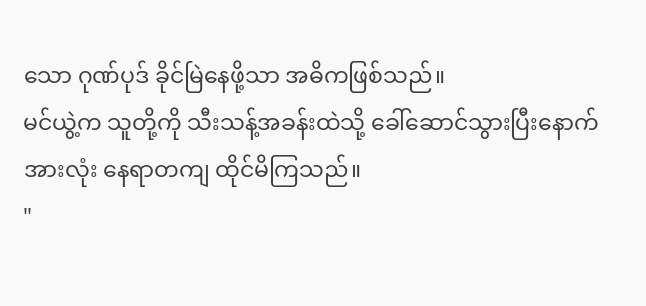သော ဂုဏ်ပုဒ် ခိုင်မြဲနေဖို့သာ အဓိကဖြစ်သည်။
မင်ယွဲ့က သူတို့ကို သီးသန့်အခန်းထဲသို့ ခေါ်ဆောင်သွားပြီးနောက် အားလုံး နေရာတကျ ထိုင်မိကြသည်။
"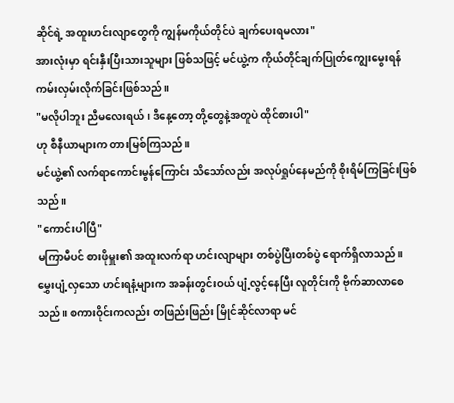ဆိုင်ရဲ့ အထူးဟင်းလျာတွေကို ကျွန်မကိုယ်တိုင်ပဲ ချက်ပေးရမလား"
အားလုံးမှာ ရင်းနှီးပြီးသားသူများ ဖြစ်သဖြင့် မင်ယွဲ့က ကိုယ်တိုင်ချက်ပြုတ်ကျွေးမွေးရန် ကမ်းလှမ်းလိုက်ခြင်းဖြစ်သည်။
"မလိုပါဘူး ညီမလေးရယ်၊ ဒီနေ့တော့ တို့တွေနဲ့အတူပဲ ထိုင်စားပါ"
ဟု စီနီယာများက တားမြစ်ကြသည်။
မင်ယွဲ့၏ လက်ရာကောင်းမွန်ကြောင်း သိသော်လည်း အလုပ်ရှုပ်နေမည်ကို စိုးရိမ်ကြခြင်းဖြစ်သည်။
"ကောင်းပါပြီ"
မကြာမီပင် စားဖိုမှူး၏ အထူးလက်ရာ ဟင်းလျာများ တစ်ပွဲပြီးတစ်ပွဲ ရောက်ရှိလာသည်။
မွှေးပျံ့လှသော ဟင်းရနံ့များက အခန်းတွင်းဝယ် ပျံ့လွင့်နေပြီး လူတိုင်းကို ဗိုက်ဆာလာစေသည်။ စကားဝိုင်းကလည်း တဖြည်းဖြည်း မြိုင်ဆိုင်လာရာ မင်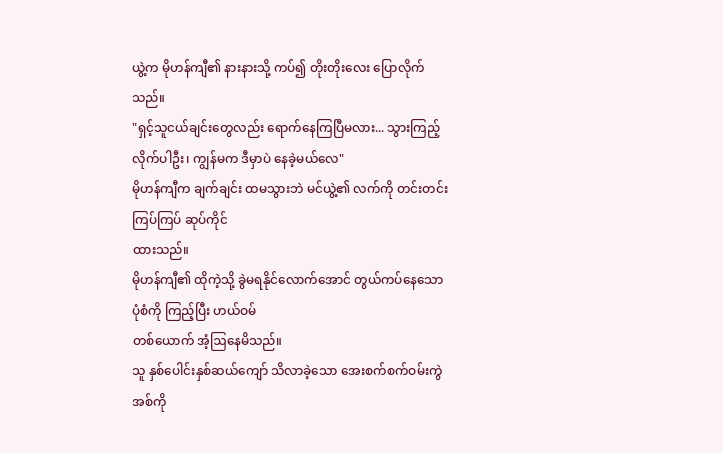ယွဲ့က မိုဟန်ကျီ၏ နားနားသို့ ကပ်၍ တိုးတိုးလေး ပြောလိုက်သည်။
"ရှင့်သူငယ်ချင်းတွေလည်း ရောက်နေကြပြီမလား... သွားကြည့်လိုက်ပါဦး၊ ကျွန်မက ဒီမှာပဲ နေခဲ့မယ်လေ"
မိုဟန်ကျီက ချက်ချင်း ထမသွားဘဲ မင်ယွဲ့၏ လက်ကို တင်းတင်းကြပ်ကြပ် ဆုပ်ကိုင်
ထားသည်။
မိုဟန်ကျီ၏ ထိုကဲ့သို့ ခွဲမရနိုင်လောက်အောင် တွယ်ကပ်နေသော ပုံစံကို ကြည့်ပြီး ဟယ်ဝမ်
တစ်ယောက် အံ့ဩနေမိသည်။
သူ နှစ်ပေါင်းနှစ်ဆယ်ကျော် သိလာခဲ့သော အေးစက်စက်ဝမ်းကွဲအစ်ကို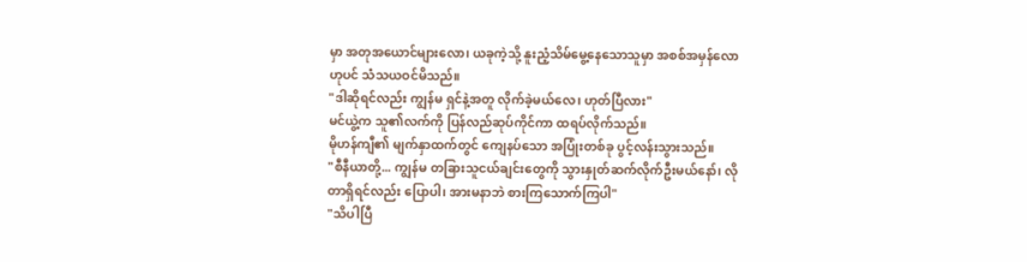မှာ အတုအယောင်များလော၊ ယခုကဲ့သို့ နူးညံ့သိမ်မွေ့နေသောသူမှာ အစစ်အမှန်လောဟုပင် သံသယဝင်မိသည်။
"ဒါဆိုရင်လည်း ကျွန်မ ရှင်နဲ့အတူ လိုက်ခဲ့မယ်လေ၊ ဟုတ်ပြီလား"
မင်ယွဲ့က သူ၏လက်ကို ပြန်လည်ဆုပ်ကိုင်ကာ ထရပ်လိုက်သည်။
မိုဟန်ကျီ၏ မျက်နှာထက်တွင် ကျေနပ်သော အပြုံးတစ်ခု ပွင့်လန်းသွားသည်။
"စီနီယာတို့... ကျွန်မ တခြားသူငယ်ချင်းတွေကို သွားနှုတ်ဆက်လိုက်ဦးမယ်နော်၊ လိုတာရှိရင်လည်း ပြောပါ၊ အားမနာဘဲ စားကြသောက်ကြပါ"
"သိပါပြီ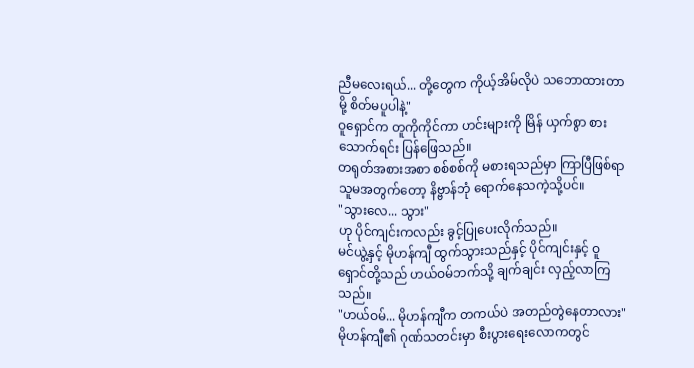ညီမလေးရယ်... တို့တွေက ကိုယ့်အိမ်လိုပဲ သဘောထားတာမို့ စိတ်မပူပါနဲ့"
ဝူရှောင်က တူကိုကိုင်ကာ ဟင်းများကို မြိန် ယှက်စွာ စားသောက်ရင်း ပြန်ဖြေသည်။
တရုတ်အစားအစာ စစ်စစ်ကို မစားရသည်မှာ ကြာပြီဖြစ်ရာ သူမအတွက်တော့ နိဗ္ဗာန်ဘုံ ရောက်နေသကဲ့သို့ပင်။
"သွားလေ... သွား"
ဟု ပိုင်ကျင်းကလည်း ခွင့်ပြုပေးလိုက်သည်။
မင်ယွဲ့နှင့် မိုဟန်ကျီ ထွက်သွားသည်နှင့် ပိုင်ကျင်းနှင့် ဝူရှောင်တို့သည် ဟယ်ဝမ်ဘက်သို့ ချက်ချင်း လှည့်လာကြသည်။
"ဟယ်ဝမ်... မိုဟန်ကျီက တကယ်ပဲ အတည်တွဲနေတာလား"
မိုဟန်ကျီ၏ ဂုဏ်သတင်းမှာ စီးပွားရေးလောကတွင်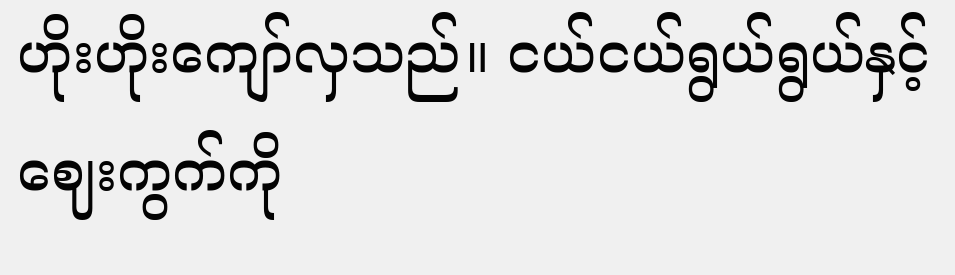ဟိုးဟိုးကျော်လှသည်။ ငယ်ငယ်ရွယ်ရွယ်နှင့် ဈေးကွက်ကို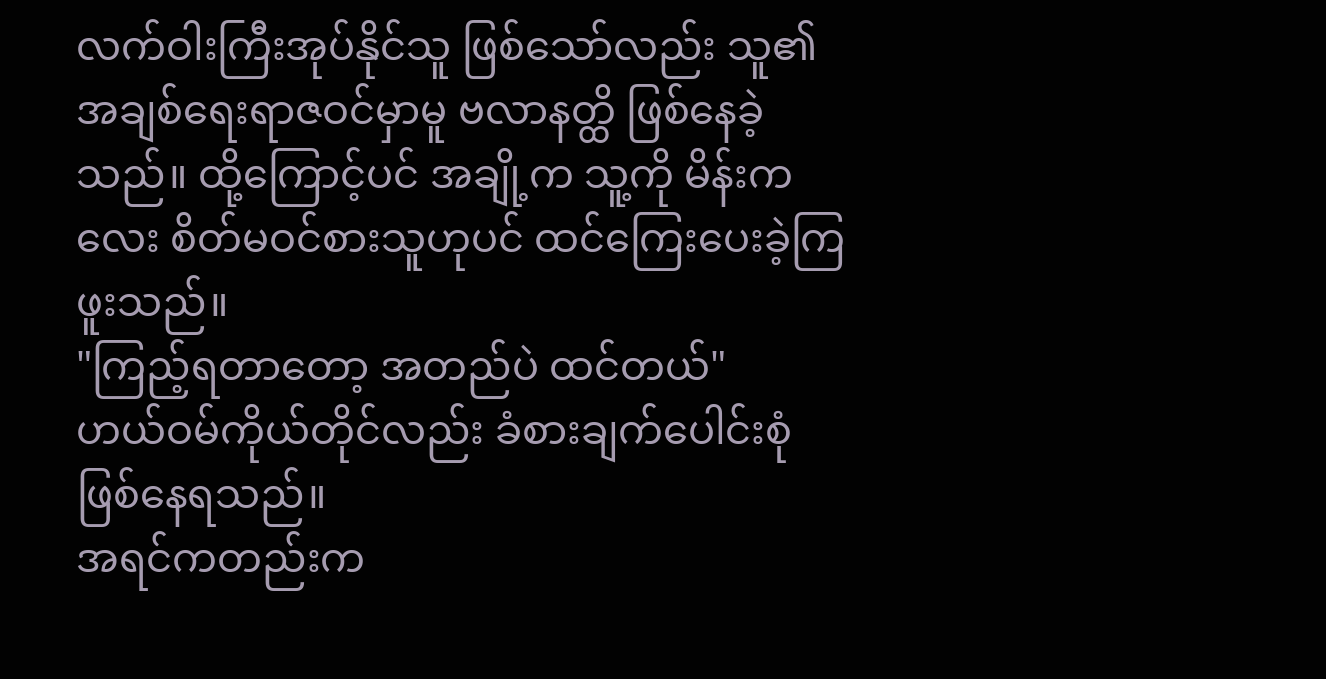လက်ဝါးကြီးအုပ်နိုင်သူ ဖြစ်သော်လည်း သူ၏ အချစ်ရေးရာဇဝင်မှာမူ ဗလာနတ္ထိ ဖြစ်နေခဲ့သည်။ ထို့ကြောင့်ပင် အချို့က သူ့ကို မိန်းကလေး စိတ်မဝင်စားသူဟုပင် ထင်ကြေးပေးခဲ့ကြဖူးသည်။
"ကြည့်ရတာတော့ အတည်ပဲ ထင်တယ်"
ဟယ်ဝမ်ကိုယ်တိုင်လည်း ခံစားချက်ပေါင်းစုံ ဖြစ်နေရသည်။
အရင်ကတည်းက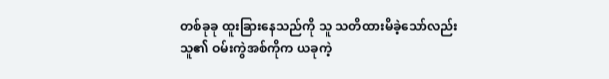တစ်ခုခု ထူးခြားနေသည်ကို သူ သတိထားမိခဲ့သော်လည်း သူ၏ ဝမ်းကွဲအစ်ကိုက ယခုကဲ့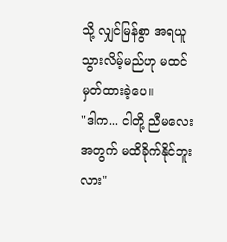သို့ လျှင်မြန်စွာ အရယူသွားလိမ့်မည်ဟု မထင်မှတ်ထားခဲ့ပေ။
"ဒါက... ငါတို့ ညီမလေးအတွက် မထိခိုက်နိုင်ဘူးလား"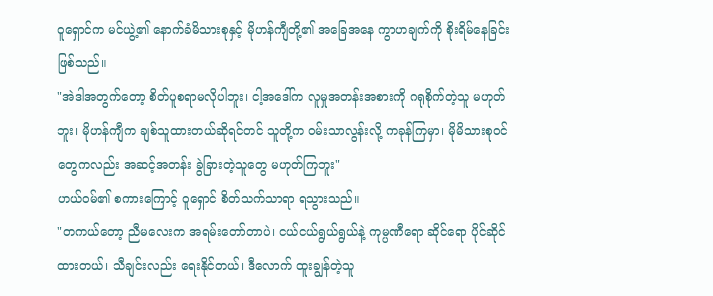ဝူရှောင်က မင်ယွဲ့၏ နောက်ခံမိသားစုနှင့် မိုဟန်ကျီတို့၏ အခြေအနေ ကွာဟချက်ကို စိုးရိမ်နေခြင်းဖြစ်သည်။
"အဲဒါအတွက်တော့ စိတ်ပူစရာမလိုပါဘူး၊ ငါ့အဒေါ်က လူမှုအတန်းအစားကို ဂရုစိုက်တဲ့သူ မဟုတ်ဘူး၊ မိုဟန်ကျီက ချစ်သူထားတယ်ဆိုရင်တင် သူတို့က ဝမ်းသာလွန်းလို့ ကခုန်ကြမှာ၊ မိုမိသားစုဝင်တွေကလည်း အဆင့်အတန်း ခွဲခြားတဲ့သူတွေ မဟုတ်ကြဘူး"
ဟယ်ဝမ်၏ စကားကြောင့် ဝူရှောင် စိတ်သက်သာရာ ရသွားသည်။
"တကယ်တော့ ညီမလေးက အရမ်းတော်တာပဲ၊ ငယ်ငယ်ရွယ်ရွယ်နဲ့ ကုမ္ပဏီရော ဆိုင်ရော ပိုင်ဆိုင်ထားတယ်၊ သီချင်းလည်း ရေးနိုင်တယ်၊ ဒီလောက် ထူးချွန်တဲ့သူ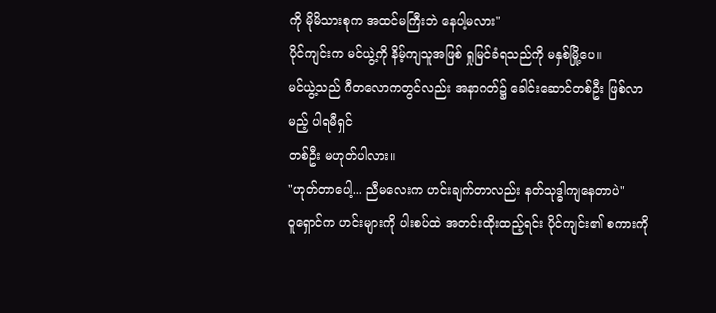ကို မိုမိသားစုက အထင်မကြီးဘဲ နေပါ့မလား"
ပိုင်ကျင်းက မင်ယွဲ့ကို နိမ့်ကျသူအဖြစ် ရှုမြင်ခံရသည်ကို မနှစ်မြို့ပေ။
မင်ယွဲ့သည် ဂီတလောကတွင်လည်း အနာဂတ်၌ ခေါင်းဆောင်တစ်ဦး ဖြစ်လာမည့် ပါရမီရှင်
တစ်ဦး မဟုတ်ပါလား။
"ဟုတ်တာပေါ့... ညီမလေးက ဟင်းချက်တာလည်း နတ်သုဒ္ဓါကျနေတာပဲ"
ဝူရှောင်က ဟင်းများကို ပါးစပ်ထဲ အတင်းထိုးထည့်ရင်း ပိုင်ကျင်း၏ စကားကို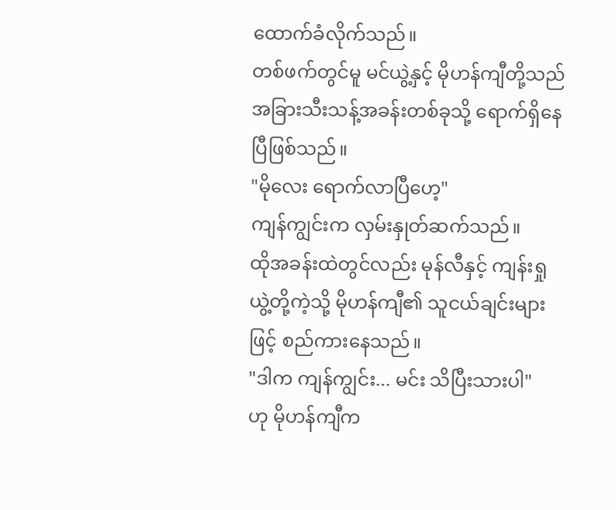ထောက်ခံလိုက်သည်။
တစ်ဖက်တွင်မူ မင်ယွဲ့နှင့် မိုဟန်ကျီတို့သည် အခြားသီးသန့်အခန်းတစ်ခုသို့ ရောက်ရှိနေပြီဖြစ်သည်။
"မိုလေး ရောက်လာပြီဟေ့"
ကျန်ကျွင်းက လှမ်းနှုတ်ဆက်သည်။
ထိုအခန်းထဲတွင်လည်း မုန်လီနှင့် ကျန်းရှုယွဲ့တို့ကဲ့သို့ မိုဟန်ကျီ၏ သူငယ်ချင်းများဖြင့် စည်ကားနေသည်။
"ဒါက ကျန်ကျွင်း... မင်း သိပြီးသားပါ"
ဟု မိုဟန်ကျီက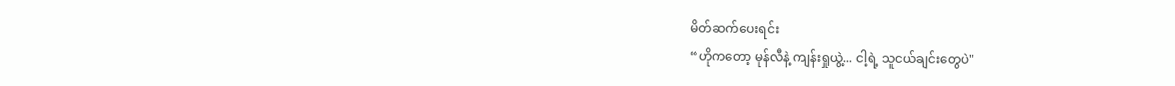မိတ်ဆက်ပေးရင်း
“ဟိုကတော့ မုန်လီနဲ့ ကျန်းရှုယွဲ့... ငါ့ရဲ့ သူငယ်ချင်းတွေပဲ"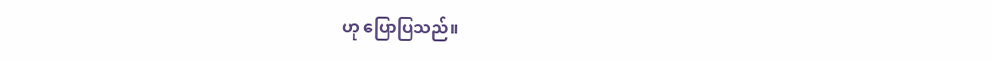ဟု ပြောပြသည်။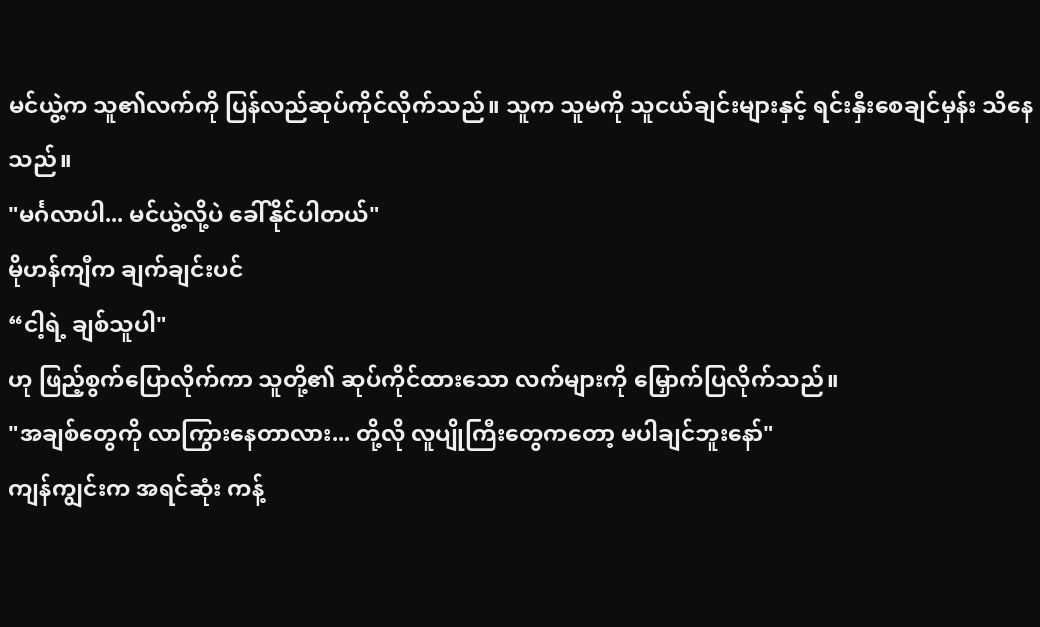မင်ယွဲ့က သူ၏လက်ကို ပြန်လည်ဆုပ်ကိုင်လိုက်သည်။ သူက သူမကို သူငယ်ချင်းများနှင့် ရင်းနှီးစေချင်မှန်း သိနေသည်။
"မင်္ဂလာပါ... မင်ယွဲ့လို့ပဲ ခေါ်နိုင်ပါတယ်"
မိုဟန်ကျီက ချက်ချင်းပင်
“ငါ့ရဲ့ ချစ်သူပါ"
ဟု ဖြည့်စွက်ပြောလိုက်ကာ သူတို့၏ ဆုပ်ကိုင်ထားသော လက်များကို မြှောက်ပြလိုက်သည်။
"အချစ်တွေကို လာကြွားနေတာလား... တို့လို လူပျိုကြီးတွေကတော့ မပါချင်ဘူးနော်"
ကျန်ကျွင်းက အရင်ဆုံး ကန့်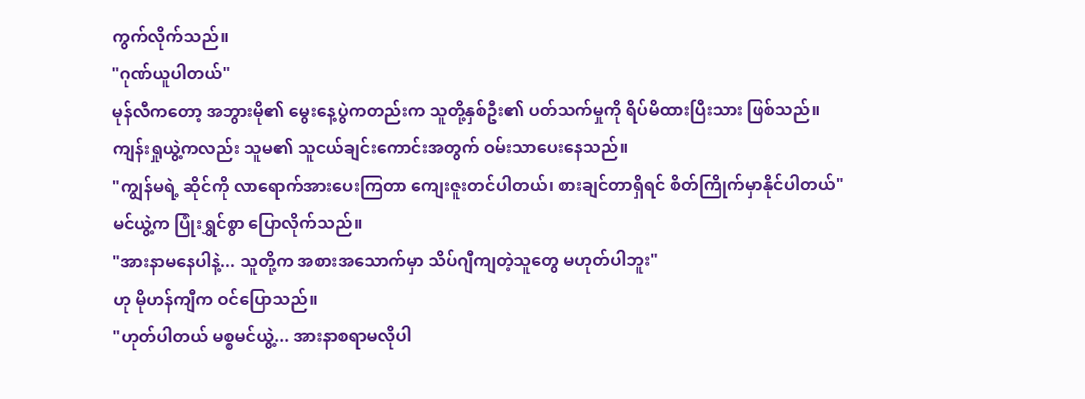ကွက်လိုက်သည်။
"ဂုဏ်ယူပါတယ်"
မုန်လီကတော့ အဘွားမို၏ မွေးနေ့ပွဲကတည်းက သူတို့နှစ်ဦး၏ ပတ်သက်မှုကို ရိပ်မိထားပြီးသား ဖြစ်သည်။
ကျန်းရှုယွဲ့ကလည်း သူမ၏ သူငယ်ချင်းကောင်းအတွက် ဝမ်းသာပေးနေသည်။
"ကျွန်မရဲ့ ဆိုင်ကို လာရောက်အားပေးကြတာ ကျေးဇူးတင်ပါတယ်၊ စားချင်တာရှိရင် စိတ်ကြိုက်မှာနိုင်ပါတယ်"
မင်ယွဲ့က ပြုံးရွှင်စွာ ပြောလိုက်သည်။
"အားနာမနေပါနဲ့... သူတို့က အစားအသောက်မှာ သိပ်ဂျီကျတဲ့သူတွေ မဟုတ်ပါဘူး"
ဟု မိုဟန်ကျီက ဝင်ပြောသည်။
"ဟုတ်ပါတယ် မစ္စမင်ယွဲ့... အားနာစရာမလိုပါ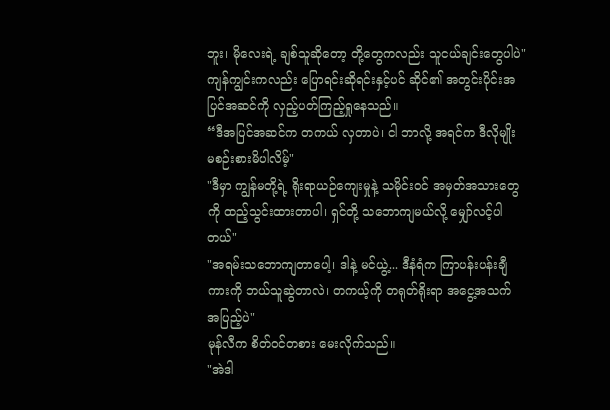ဘူး၊ မိုလေးရဲ့ ချစ်သူဆိုတော့ တို့တွေကလည်း သူငယ်ချင်းတွေပါပဲ"
ကျန်ကျွင်းကလည်း ပြောရင်းဆိုရင်းနှင့်ပင် ဆိုင်၏ အတွင်းပိုင်းအပြင်အဆင်ကို လှည့်ပတ်ကြည့်ရှုနေသည်။
“ဒီအပြင်အဆင်က တကယ် လှတာပဲ၊ ငါ ဘာလို့ အရင်က ဒီလိုမျိုး မစဉ်းစားမိပါလိမ့်"
"ဒီမှာ ကျွန်မတို့ရဲ့ ရိုးရာယဉ်ကျေးမှုနဲ့ သမိုင်းဝင် အမှတ်အသားတွေကို ထည့်သွင်းထားတာပါ၊ ရှင်တို့ သဘောကျမယ်လို့ မျှော်လင့်ပါတယ်"
"အရမ်းသဘောကျတာပေါ့၊ ဒါနဲ့ မင်ယွဲ့... ဒီနံရံက ကြာပန်းပန်းချီကားကို ဘယ်သူဆွဲတာလဲ၊ တကယ့်ကို တရုတ်ရိုးရာ အငွေ့အသက် အပြည့်ပဲ"
မုန်လီက စိတ်ဝင်တစား မေးလိုက်သည်။
"အဲဒါ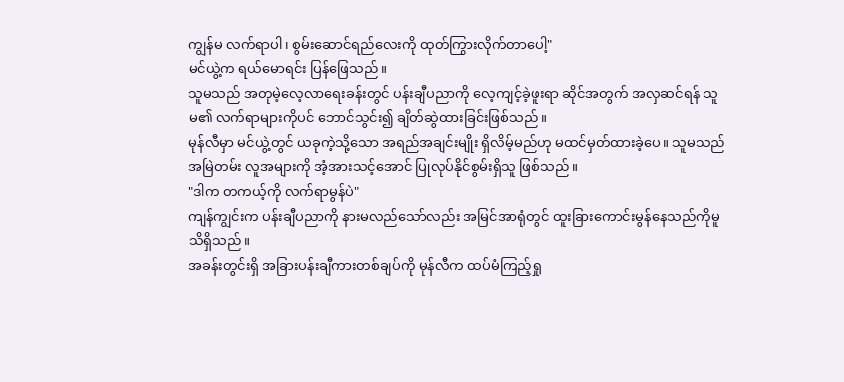ကျွန်မ လက်ရာပါ၊ စွမ်းဆောင်ရည်လေးကို ထုတ်ကြွားလိုက်တာပေါ့"
မင်ယွဲ့က ရယ်မောရင်း ပြန်ဖြေသည်။
သူမသည် အတုမဲ့လေ့လာရေးခန်းတွင် ပန်းချီပညာကို လေ့ကျင့်ခဲ့ဖူးရာ ဆိုင်အတွက် အလှဆင်ရန် သူမ၏ လက်ရာများကိုပင် ဘောင်သွင်း၍ ချိတ်ဆွဲထားခြင်းဖြစ်သည်။
မုန်လီမှာ မင်ယွဲ့တွင် ယခုကဲ့သို့သော အရည်အချင်းမျိုး ရှိလိမ့်မည်ဟု မထင်မှတ်ထားခဲ့ပေ။ သူမသည် အမြဲတမ်း လူအများကို အံ့အားသင့်အောင် ပြုလုပ်နိုင်စွမ်းရှိသူ ဖြစ်သည်။
"ဒါက တကယ့်ကို လက်ရာမွန်ပဲ"
ကျန်ကျွင်းက ပန်းချီပညာကို နားမလည်သော်လည်း အမြင်အာရုံတွင် ထူးခြားကောင်းမွန်နေသည်ကိုမူ သိရှိသည်။
အခန်းတွင်းရှိ အခြားပန်းချီကားတစ်ချပ်ကို မုန်လီက ထပ်မံကြည့်ရှု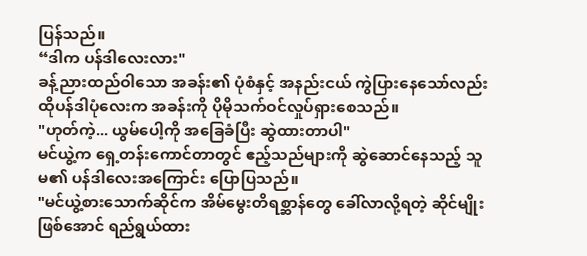ပြန်သည်။
“ဒါက ပန်ဒါလေးလား"
ခန့်ညားထည်ဝါသော အခန်း၏ ပုံစံနှင့် အနည်းငယ် ကွဲပြားနေသော်လည်း ထိုပန်ဒါပုံလေးက အခန်းကို ပိုမိုသက်ဝင်လှုပ်ရှားစေသည်။
"ဟုတ်ကဲ့... ယွမ်ပေါ့ကို အခြေခံပြီး ဆွဲထားတာပါ"
မင်ယွဲ့က ရှေ့တန်းကောင်တာတွင် ဧည့်သည်များကို ဆွဲဆောင်နေသည့် သူမ၏ ပန်ဒါလေးအကြောင်း ပြောပြသည်။
"မင်ယွဲ့စားသောက်ဆိုင်က အိမ်မွေးတိရစ္ဆာန်တွေ ခေါ်လာလို့ရတဲ့ ဆိုင်မျိုးဖြစ်အောင် ရည်ရွယ်ထား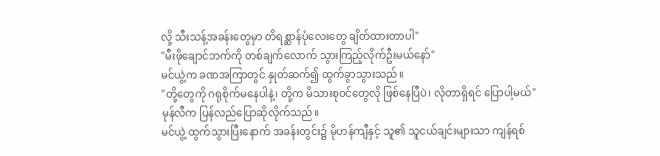လို့ သီးသန့်အခန်းတွေမှာ တိရစ္ဆာန်ပုံလေးတွေ ချိတ်ထားတာပါ"
"မီးဖိုချောင်ဘက်ကို တစ်ချက်လောက် သွားကြည့်လိုက်ဦးမယ်နော်"
မင်ယွဲ့က ခဏအကြာတွင် နှုတ်ဆက်၍ ထွက်ခွာသွားသည်။
"တို့တွေကို ဂရုစိုက်မနေပါနဲ့၊ တို့က မိသားစုဝင်တွေလို ဖြစ်နေပြီပဲ၊ လိုတာရှိရင် ပြောပါ့မယ်"
မုန်လီက ပြန်လည်ပြောဆိုလိုက်သည်။
မင်ယွဲ့ ထွက်သွားပြီးနောက် အခန်းတွင်း၌ မိုဟန်ကျီနှင့် သူ၏ သူငယ်ချင်းများသာ ကျန်ရစ်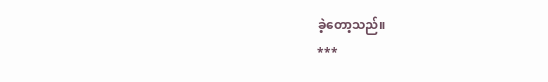ခဲ့တော့သည်။
***